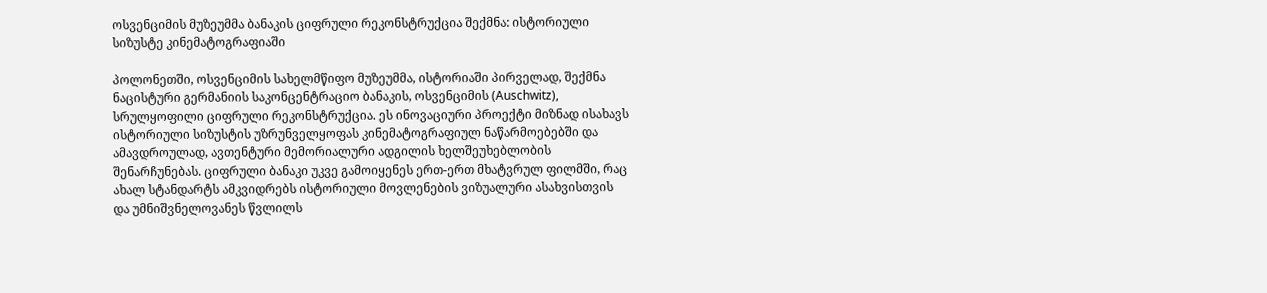ოსვენციმის მუზეუმმა ბანაკის ციფრული რეკონსტრუქცია შექმნა: ისტორიული სიზუსტე კინემატოგრაფიაში

პოლონეთში, ოსვენციმის სახელმწიფო მუზეუმმა, ისტორიაში პირველად, შექმნა ნაცისტური გერმანიის საკონცენტრაციო ბანაკის, ოსვენციმის (Auschwitz), სრულყოფილი ციფრული რეკონსტრუქცია. ეს ინოვაციური პროექტი მიზნად ისახავს ისტორიული სიზუსტის უზრუნველყოფას კინემატოგრაფიულ ნაწარმოებებში და ამავდროულად, ავთენტური მემორიალური ადგილის ხელშეუხებლობის შენარჩუნებას. ციფრული ბანაკი უკვე გამოიყენეს ერთ-ერთ მხატვრულ ფილმში, რაც ახალ სტანდარტს ამკვიდრებს ისტორიული მოვლენების ვიზუალური ასახვისთვის და უმნიშვნელოვანეს წვლილს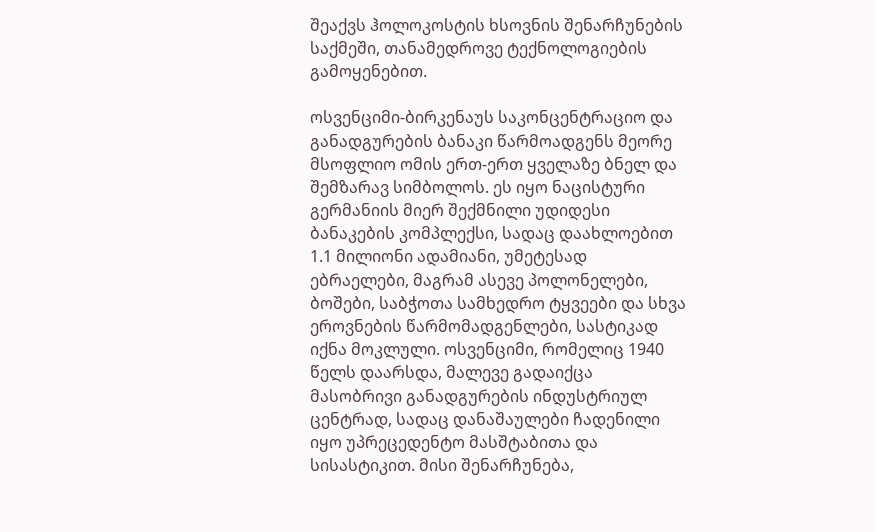შეაქვს ჰოლოკოსტის ხსოვნის შენარჩუნების საქმეში, თანამედროვე ტექნოლოგიების გამოყენებით.

ოსვენციმი-ბირკენაუს საკონცენტრაციო და განადგურების ბანაკი წარმოადგენს მეორე მსოფლიო ომის ერთ-ერთ ყველაზე ბნელ და შემზარავ სიმბოლოს. ეს იყო ნაცისტური გერმანიის მიერ შექმნილი უდიდესი ბანაკების კომპლექსი, სადაც დაახლოებით 1.1 მილიონი ადამიანი, უმეტესად ებრაელები, მაგრამ ასევე პოლონელები, ბოშები, საბჭოთა სამხედრო ტყვეები და სხვა ეროვნების წარმომადგენლები, სასტიკად იქნა მოკლული. ოსვენციმი, რომელიც 1940 წელს დაარსდა, მალევე გადაიქცა მასობრივი განადგურების ინდუსტრიულ ცენტრად, სადაც დანაშაულები ჩადენილი იყო უპრეცედენტო მასშტაბითა და სისასტიკით. მისი შენარჩუნება,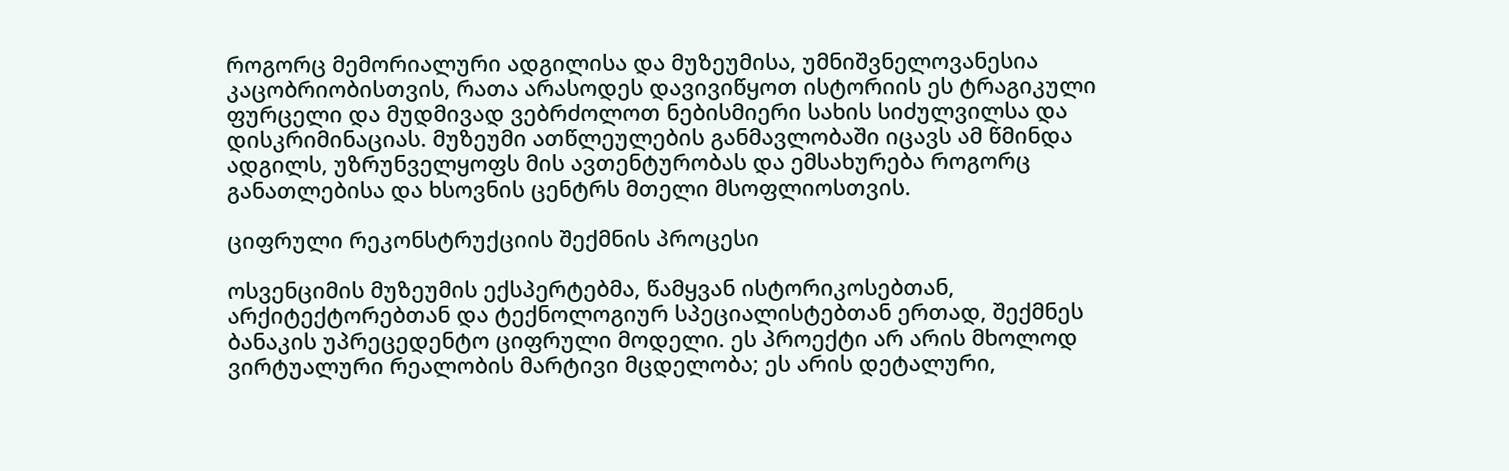როგორც მემორიალური ადგილისა და მუზეუმისა, უმნიშვნელოვანესია კაცობრიობისთვის, რათა არასოდეს დავივიწყოთ ისტორიის ეს ტრაგიკული ფურცელი და მუდმივად ვებრძოლოთ ნებისმიერი სახის სიძულვილსა და დისკრიმინაციას. მუზეუმი ათწლეულების განმავლობაში იცავს ამ წმინდა ადგილს, უზრუნველყოფს მის ავთენტურობას და ემსახურება როგორც განათლებისა და ხსოვნის ცენტრს მთელი მსოფლიოსთვის.

ციფრული რეკონსტრუქციის შექმნის პროცესი

ოსვენციმის მუზეუმის ექსპერტებმა, წამყვან ისტორიკოსებთან, არქიტექტორებთან და ტექნოლოგიურ სპეციალისტებთან ერთად, შექმნეს ბანაკის უპრეცედენტო ციფრული მოდელი. ეს პროექტი არ არის მხოლოდ ვირტუალური რეალობის მარტივი მცდელობა; ეს არის დეტალური,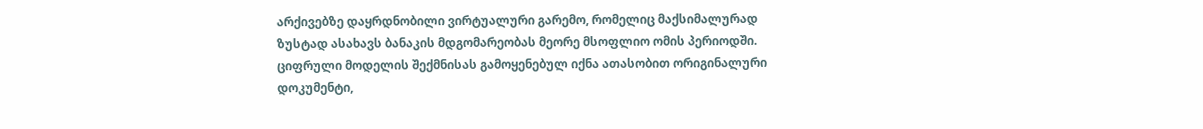არქივებზე დაყრდნობილი ვირტუალური გარემო, რომელიც მაქსიმალურად ზუსტად ასახავს ბანაკის მდგომარეობას მეორე მსოფლიო ომის პერიოდში. ციფრული მოდელის შექმნისას გამოყენებულ იქნა ათასობით ორიგინალური დოკუმენტი,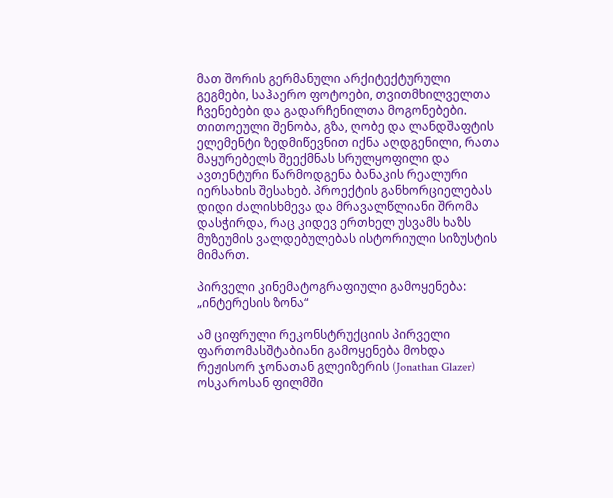მათ შორის გერმანული არქიტექტურული გეგმები, საჰაერო ფოტოები, თვითმხილველთა ჩვენებები და გადარჩენილთა მოგონებები. თითოეული შენობა, გზა, ღობე და ლანდშაფტის ელემენტი ზედმიწევნით იქნა აღდგენილი, რათა მაყურებელს შეექმნას სრულყოფილი და ავთენტური წარმოდგენა ბანაკის რეალური იერსახის შესახებ. პროექტის განხორციელებას დიდი ძალისხმევა და მრავალწლიანი შრომა დასჭირდა, რაც კიდევ ერთხელ უსვამს ხაზს მუზეუმის ვალდებულებას ისტორიული სიზუსტის მიმართ.

პირველი კინემატოგრაფიული გამოყენება: „ინტერესის ზონა“

ამ ციფრული რეკონსტრუქციის პირველი ფართომასშტაბიანი გამოყენება მოხდა რეჟისორ ჯონათან გლეიზერის (Jonathan Glazer) ოსკაროსან ფილმში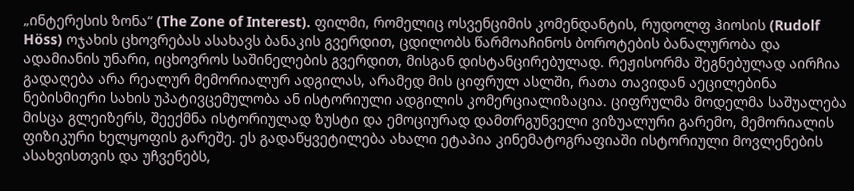„ინტერესის ზონა“ (The Zone of Interest). ფილმი, რომელიც ოსვენციმის კომენდანტის, რუდოლფ ჰიოსის (Rudolf Höss) ოჯახის ცხოვრებას ასახავს ბანაკის გვერდით, ცდილობს წარმოაჩინოს ბოროტების ბანალურობა და ადამიანის უნარი, იცხოვროს საშინელების გვერდით, მისგან დისტანცირებულად. რეჟისორმა შეგნებულად აირჩია გადაღება არა რეალურ მემორიალურ ადგილას, არამედ მის ციფრულ ასლში, რათა თავიდან აეცილებინა ნებისმიერი სახის უპატივცემულობა ან ისტორიული ადგილის კომერციალიზაცია. ციფრულმა მოდელმა საშუალება მისცა გლეიზერს, შეექმნა ისტორიულად ზუსტი და ემოციურად დამთრგუნველი ვიზუალური გარემო, მემორიალის ფიზიკური ხელყოფის გარეშე. ეს გადაწყვეტილება ახალი ეტაპია კინემატოგრაფიაში ისტორიული მოვლენების ასახვისთვის და უჩვენებს,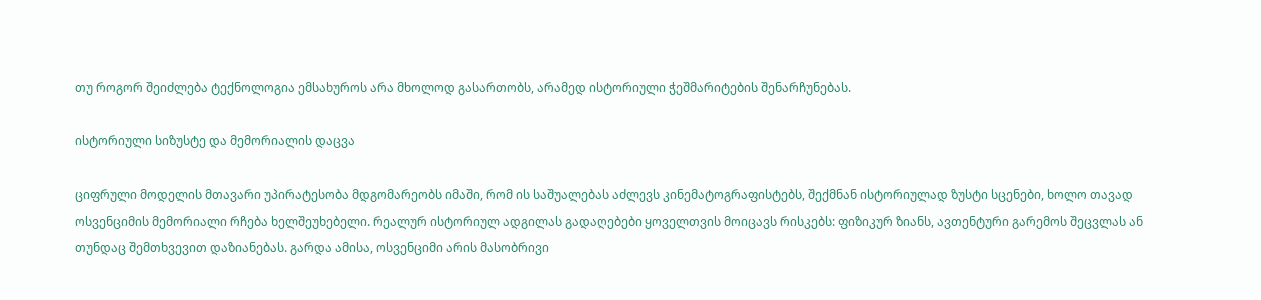თუ როგორ შეიძლება ტექნოლოგია ემსახუროს არა მხოლოდ გასართობს, არამედ ისტორიული ჭეშმარიტების შენარჩუნებას.

ისტორიული სიზუსტე და მემორიალის დაცვა

ციფრული მოდელის მთავარი უპირატესობა მდგომარეობს იმაში, რომ ის საშუალებას აძლევს კინემატოგრაფისტებს, შექმნან ისტორიულად ზუსტი სცენები, ხოლო თავად ოსვენციმის მემორიალი რჩება ხელშეუხებელი. რეალურ ისტორიულ ადგილას გადაღებები ყოველთვის მოიცავს რისკებს: ფიზიკურ ზიანს, ავთენტური გარემოს შეცვლას ან თუნდაც შემთხვევით დაზიანებას. გარდა ამისა, ოსვენციმი არის მასობრივი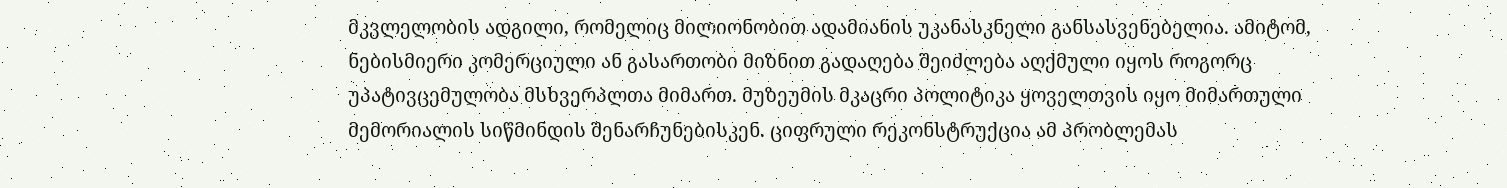მკვლელობის ადგილი, რომელიც მილიონობით ადამიანის უკანასკნელი განსასვენებელია. ამიტომ, ნებისმიერი კომერციული ან გასართობი მიზნით გადაღება შეიძლება აღქმული იყოს როგორც უპატივცემულობა მსხვერპლთა მიმართ. მუზეუმის მკაცრი პოლიტიკა ყოველთვის იყო მიმართული მემორიალის სიწმინდის შენარჩუნებისკენ. ციფრული რეკონსტრუქცია ამ პრობლემას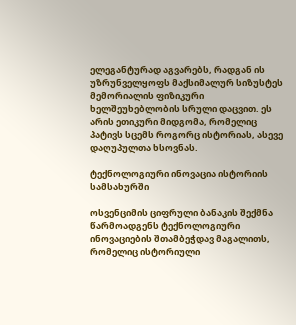ელეგანტურად აგვარებს, რადგან ის უზრუნველყოფს მაქსიმალურ სიზუსტეს მემორიალის ფიზიკური ხელშეუხებლობის სრული დაცვით. ეს არის ეთიკური მიდგომა, რომელიც პატივს სცემს როგორც ისტორიას, ასევე დაღუპულთა ხსოვნას.

ტექნოლოგიური ინოვაცია ისტორიის სამსახურში

ოსვენციმის ციფრული ბანაკის შექმნა წარმოადგენს ტექნოლოგიური ინოვაციების შთამბეჭდავ მაგალითს, რომელიც ისტორიული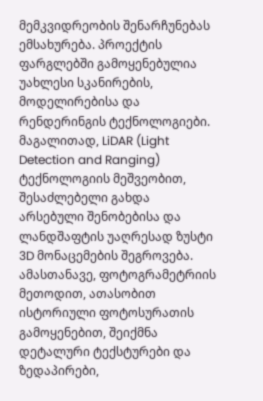მემკვიდრეობის შენარჩუნებას ემსახურება. პროექტის ფარგლებში გამოყენებულია უახლესი სკანირების, მოდელირებისა და რენდერინგის ტექნოლოგიები. მაგალითად, LiDAR (Light Detection and Ranging) ტექნოლოგიის მეშვეობით, შესაძლებელი გახდა არსებული შენობებისა და ლანდშაფტის უაღრესად ზუსტი 3D მონაცემების შეგროვება. ამასთანავე, ფოტოგრამეტრიის მეთოდით, ათასობით ისტორიული ფოტოსურათის გამოყენებით, შეიქმნა დეტალური ტექსტურები და ზედაპირები,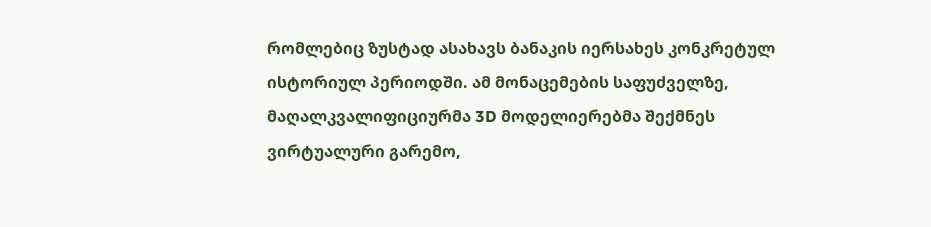რომლებიც ზუსტად ასახავს ბანაკის იერსახეს კონკრეტულ ისტორიულ პერიოდში. ამ მონაცემების საფუძველზე, მაღალკვალიფიციურმა 3D მოდელიერებმა შექმნეს ვირტუალური გარემო,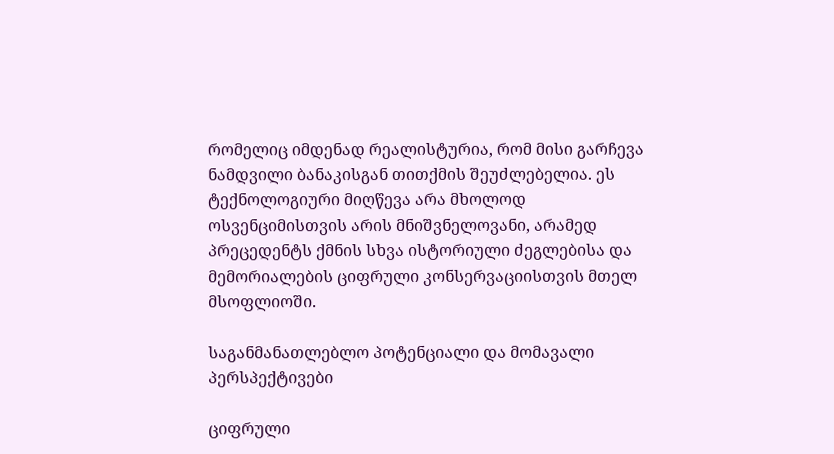რომელიც იმდენად რეალისტურია, რომ მისი გარჩევა ნამდვილი ბანაკისგან თითქმის შეუძლებელია. ეს ტექნოლოგიური მიღწევა არა მხოლოდ ოსვენციმისთვის არის მნიშვნელოვანი, არამედ პრეცედენტს ქმნის სხვა ისტორიული ძეგლებისა და მემორიალების ციფრული კონსერვაციისთვის მთელ მსოფლიოში.

საგანმანათლებლო პოტენციალი და მომავალი პერსპექტივები

ციფრული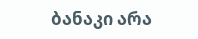ბანაკი არა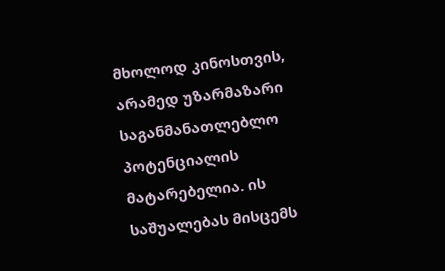მხოლოდ კინოსთვის, არამედ უზარმაზარი საგანმანათლებლო პოტენციალის მატარებელია. ის საშუალებას მისცემს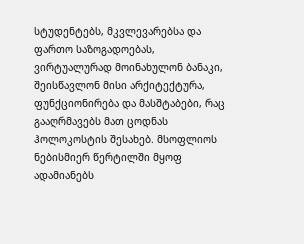სტუდენტებს, მკვლევარებსა და ფართო საზოგადოებას, ვირტუალურად მოინახულონ ბანაკი, შეისწავლონ მისი არქიტექტურა, ფუნქციონირება და მასშტაბები, რაც გააღრმავებს მათ ცოდნას ჰოლოკოსტის შესახებ. მსოფლიოს ნებისმიერ წერტილში მყოფ ადამიანებს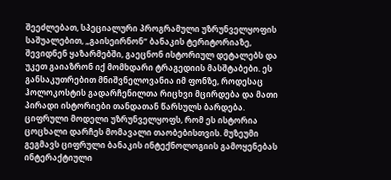შეეძლებათ, სპეციალური პროგრამული უზრუნველყოფის საშუალებით, „გაისეირნონ“ ბანაკის ტერიტორიაზე, შევიდნენ ყაზარმებში, გაეცნონ ისტორიულ დეტალებს და უკეთ გაიაზრონ იქ მომხდარი ტრაგედიის მასშტაბები. ეს განსაკუთრებით მნიშვნელოვანია იმ ფონზე, როდესაც ჰოლოკოსტის გადარჩენილთა რიცხვი მცირდება და მათი პირადი ისტორიები თანდათან წარსულს ბარდება. ციფრული მოდელი უზრუნველყოფს, რომ ეს ისტორია ცოცხალი დარჩეს მომავალი თაობებისთვის. მუზეუმი გეგმავს ციფრული ბანაკის ინტექნოლოგიის გამოყენებას ინტერაქტიული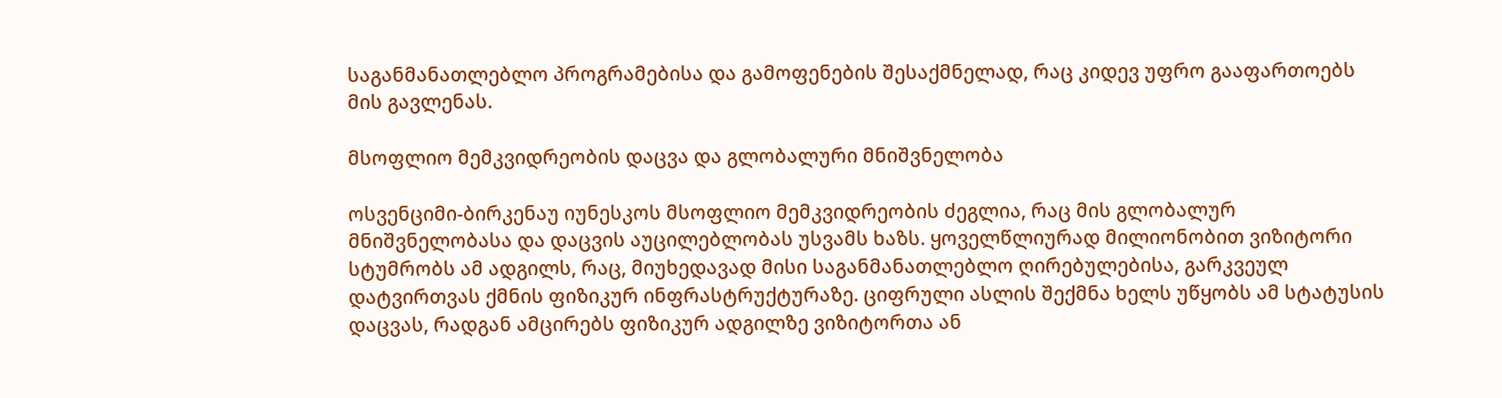საგანმანათლებლო პროგრამებისა და გამოფენების შესაქმნელად, რაც კიდევ უფრო გააფართოებს მის გავლენას.

მსოფლიო მემკვიდრეობის დაცვა და გლობალური მნიშვნელობა

ოსვენციმი-ბირკენაუ იუნესკოს მსოფლიო მემკვიდრეობის ძეგლია, რაც მის გლობალურ მნიშვნელობასა და დაცვის აუცილებლობას უსვამს ხაზს. ყოველწლიურად მილიონობით ვიზიტორი სტუმრობს ამ ადგილს, რაც, მიუხედავად მისი საგანმანათლებლო ღირებულებისა, გარკვეულ დატვირთვას ქმნის ფიზიკურ ინფრასტრუქტურაზე. ციფრული ასლის შექმნა ხელს უწყობს ამ სტატუსის დაცვას, რადგან ამცირებს ფიზიკურ ადგილზე ვიზიტორთა ან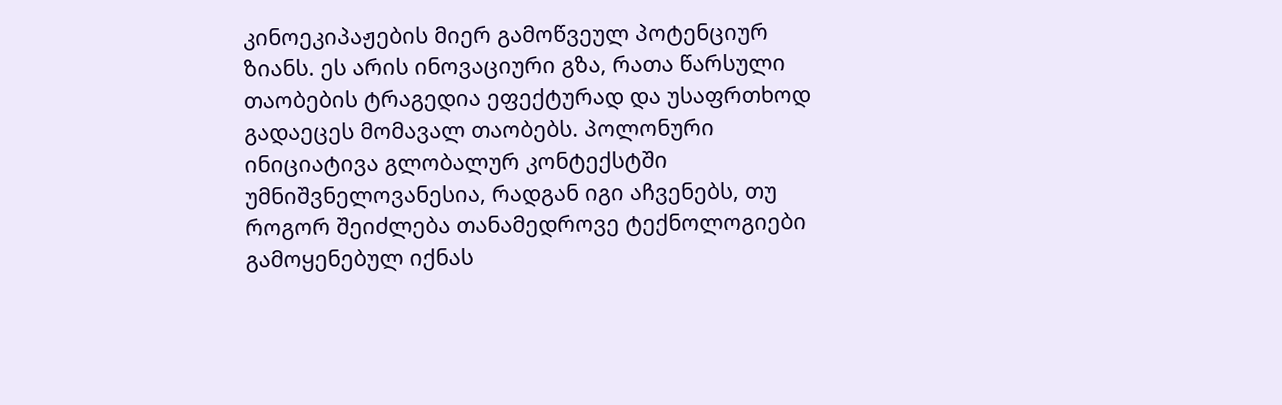კინოეკიპაჟების მიერ გამოწვეულ პოტენციურ ზიანს. ეს არის ინოვაციური გზა, რათა წარსული თაობების ტრაგედია ეფექტურად და უსაფრთხოდ გადაეცეს მომავალ თაობებს. პოლონური ინიციატივა გლობალურ კონტექსტში უმნიშვნელოვანესია, რადგან იგი აჩვენებს, თუ როგორ შეიძლება თანამედროვე ტექნოლოგიები გამოყენებულ იქნას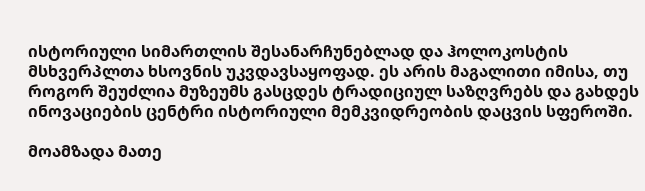ისტორიული სიმართლის შესანარჩუნებლად და ჰოლოკოსტის მსხვერპლთა ხსოვნის უკვდავსაყოფად. ეს არის მაგალითი იმისა, თუ როგორ შეუძლია მუზეუმს გასცდეს ტრადიციულ საზღვრებს და გახდეს ინოვაციების ცენტრი ისტორიული მემკვიდრეობის დაცვის სფეროში.

მოამზადა მათე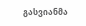გასვიანმა